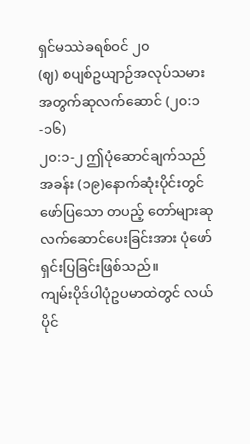ရှင်မဿဲခရစ်ဝင် ၂၀
(ဈ) စပျစ်ဥယျာဉ်အလုပ်သမားအတွက်ဆုလက်ဆောင် (၂၀:၁-၁၆)
၂၀:၁-၂ ဤပုံဆောင်ချက်သည် အခန်း (၁၉)နောက်ဆုံးပိုင်းတွင် ဖော်ပြသော တပည့် တော်များဆုလက်ဆောင်ပေးခြင်းအား ပုံဖော်ရှင်းပြခြင်းဖြစ်သည်။
ကျမ်းပိုဒ်ပါပုံဥပမာထဲတွင် လယ်ပိုင်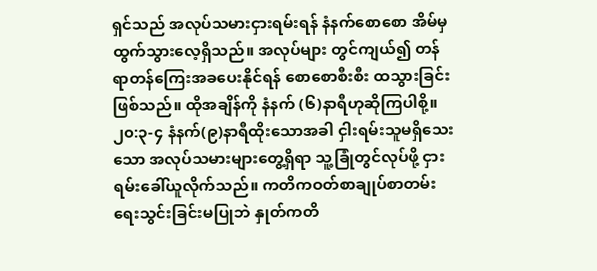ရှင်သည် အလုပ်သမားငှားရမ်းရန် နံနက်စောစော အိမ်မှထွက်သွားလေ့ရှိသည်။ အလုပ်များ တွင်ကျယ်၍ တန်ရာတန်ကြေးအခပေးနိုင်ရန် စောစောစီးစီး ထသွားခြင်းဖြစ်သည်။ ထိုအချိန်ကို နံနက် (၆)နာရီဟုဆိုကြပါစို့။
၂၀:၃-၄ နံနက်(၉)နာရီထိုးသောအခါ ငှါးရမ်းသူမရှိသေးသော အလုပ်သမားများတွေ့ရှိရာ သူ့ခြုံတွင်လုပ်ဖို့ ငှားရမ်းခေါ်ယူလိုက်သည်။ ကတိကဝတ်စာချုပ်စာတမ်းရေးသွင်းခြင်းမပြုဘဲ နှုတ်ကတိ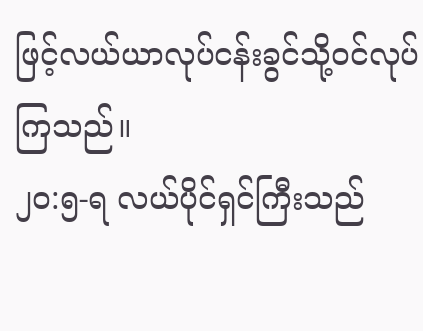ဖြင့်လယ်ယာလုပ်ငန်းခွင်သို့ဝင်လုပ်ကြသည်။
၂၀:၅-ရ လယ်ပိုင်ရှင်ကြီးသည်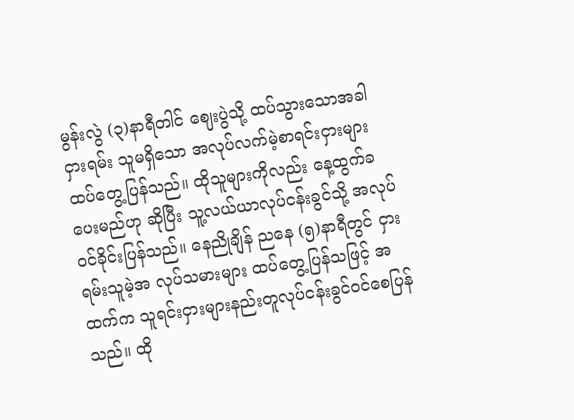မွန်းလွဲ (၃)နာရီတါင် ဈေးပွဲသို့ ထပ်သွားသောအခါ ငှားရမ်း သူမရှိသော အလုပ်လက်မဲ့စာရင်းငှားများ ထပ်တွေ့ပြန်သည်။ ထိုသူများကိုလည်း နေ့ထွက်ခပေးမည်ဟု ဆိုပြီး သူ့လယ်ယာလုပ်ငန်းခွင်သို့ အလုပ်ဝင်ခိုင်းပြန်သည်။ နေညိုချိန် ညနေ (၅)နာရီတွင် ငှားရမ်းသူမဲ့အ လုပ်သမားများ ထပ်တွေ့ပြန်သဖြင့် အထက်က သူရင်းငှားများနည်းတူလုပ်ငန်းခွင်ဝင်စေပြန်သည်။ ထို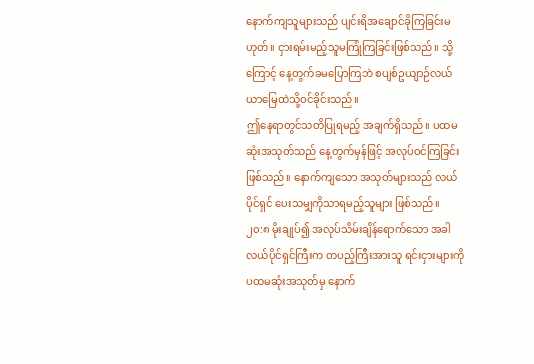နောက်ကျသူများသည် ပျင်းရိအချောင်ခိုကြခြင်းမဟုတ်။ ငှားရမ်းမည့်သူမကြုံကြခြင်းဖြစ်သည်။ သို့ကြောင့် နေ့တွက်ခမပြောကြဘဲ စပျစ်ဥယျာဉ်လယ်ယာမြေထဲသို့ဝင်ခိုင်းသည်။
ဤနေရာတွင်သတိပြုရမည့် အချက်ရှိသည်။ ပထမဆုံးအသုတ်သည် နေ့တွက်မှန်ဖြင့် အလုပ်ဝင်ကြခြင်းဖြစ်သည်။ နောက်ကျသော အသုတ်များသည် လယ်ပိုင်ရှင် ပေးသမျှကိုသာရမည့်သူများ ဖြစ်သည်။
၂၀:၈ မိုးချုပ်၍ အလုပ်သိမ်းချိန်ရောက်သော အခါ လယ်ပိုင်ရှင်ကြီးက တပည့်ကြီးအားသူ ရင်းငှားများကို ပထမဆုံးအသုတ်မှ နောက်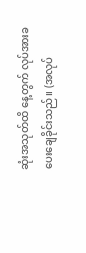ဆုံးအသုတ်ထိ နေ့တွက် လုပ်အားခပေးချေခိုင်းသည်။ (အလုပ်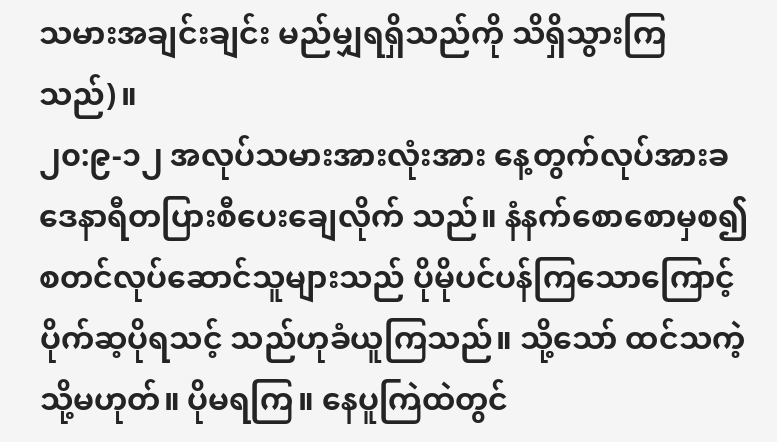သမားအချင်းချင်း မည်မျှရရှိသည်ကို သိရှိသွားကြသည်)။
၂၀:၉-၁၂ အလုပ်သမားအားလုံးအား နေ့တွက်လုပ်အားခ ဒေနာရီတပြားစီပေးချေလိုက် သည်။ နံနက်စောစောမှစ၍ စတင်လုပ်ဆောင်သူများသည် ပိုမိုပင်ပန်ကြသောကြောင့် ပိုက်ဆ့ပိုရသင့် သည်ဟုခံယူကြသည်။ သို့သော် ထင်သကဲ့သို့မဟုတ်။ ပိုမရကြ။ နေပူကြဲထဲတွင်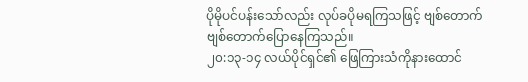ပိုမိုပင်ပန်းသော်လည်း လုပ်ခပိုမရကြသဖြင့် ဗျစ်တောက်ဗျစ်တောက်ပြောနေကြသည်။
၂၀:၁၃-၁၄ လယ်ပိုင်ရှင်၏ ဖြေကြားသံကိုနားထောင်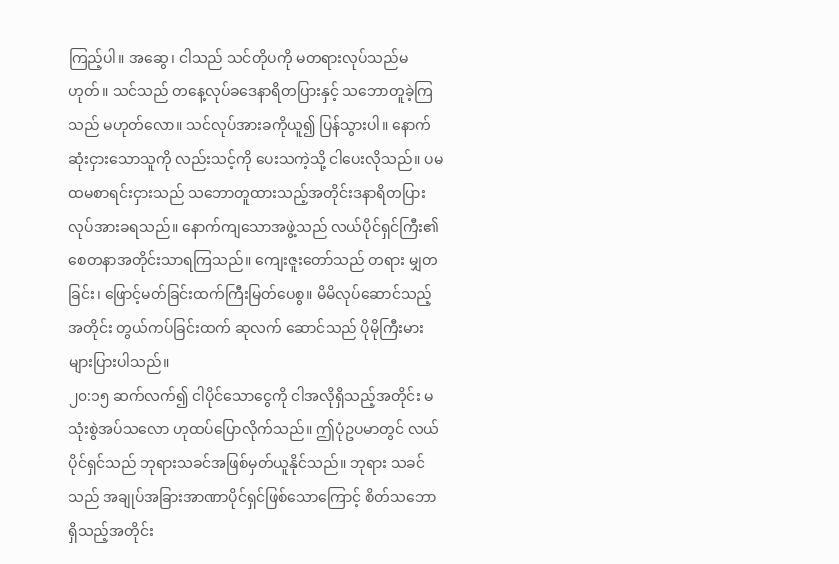ကြည့်ပါ။ အဆွေ၊ ငါသည် သင်တိုပကို မတရားလုပ်သည်မဟုတ်။ သင်သည် တနေ့လုပ်ခဒေနာရိတပြားနှင့် သဘောတူခဲ့ကြသည် မဟုတ်လော။ သင်လုပ်အားခကိုယူ၍ ပြန်သွားပါ။ နောက်ဆုံးငှားသောသူကို လည်းသင့်ကို ပေးသကဲ့သို့ ငါပေးလိုသည်။ ပမထမစာရင်းငှားသည် သဘောတူထားသည့်အတိုင်းဒနာရိတပြားလုပ်အားခရသည်။ နောက်ကျသောအဖွဲ့သည် လယ်ပိုင်ရှင်ကြီး၏ စေတနာအတိုင်းသာရကြသည်။ ကျေးဇူးတော်သည် တရား မျှတခြင်း၊ ဖြောင့်မတ်ခြင်းထက်ကြီးမြတ်ပေစွ။ မိမိလုပ်ဆောင်သည့်အတိုင်း တွယ်ကပ်ခြင်းထက် ဆုလက် ဆောင်သည် ပိုမိုကြီးမား များပြားပါသည်။
၂၀:၁၅ ဆက်လက်၍ ငါပိုင်သောငွေကို ငါအလိုရှိသည့်အတိုင်း မသုံးစွဲအပ်သလော ဟုထပ်ပြောလိုက်သည်။ ဤပုံဥပမာတွင် လယ်ပိုင်ရှင်သည် ဘုရားသခင်အဖြစ်မှတ်ယူနိုင်သည်။ ဘုရား သခင်သည် အချုပ်အခြားအာဏာပိုင်ရှင်ဖြစ်သောကြောင့် စိတ်သဘောရှိသည့်အတိုင်း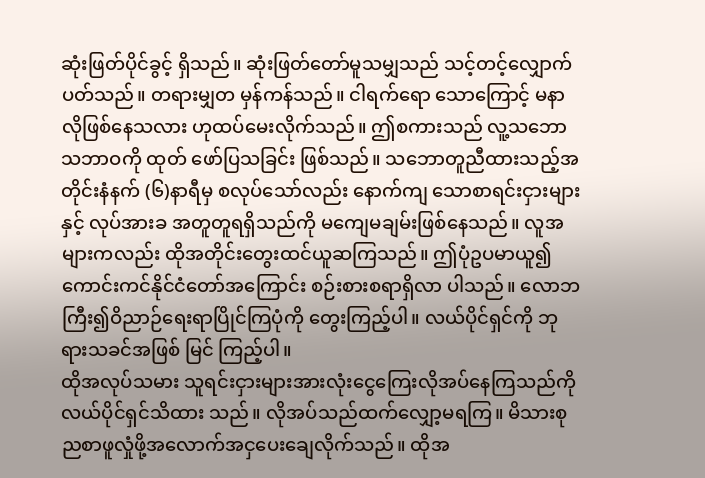ဆုံးဖြတ်ပိုင်ခွင့် ရှိသည်။ ဆုံးဖြတ်တော်မူသမျှသည် သင့်တင့်လျှောက်ပတ်သည်။ တရားမျှတ မှန်ကန်သည်။ ငါရက်ရော သောကြောင့် မနာလိုဖြစ်နေသလား ဟုထပ်မေးလိုက်သည်။ ဤစကားသည် လူ့သဘောသဘာဝကို ထုတ် ဖော်ပြသခြင်း ဖြစ်သည်။ သဘောတူညီထားသည့်အတိုင်းနံနက် (၆)နာရီမှ စလုပ်သော်လည်း နောက်ကျ သောစာရင်းငှားများနှင့် လုပ်အားခ အတူတူရရှိသည်ကို မကျေမချမ်းဖြစ်နေသည်။ လူအများကလည်း ထိုအတိုင်းတွေးထင်ယူဆကြသည်။ ဤပုံဥပမာယူ၍ ကောင်းကင်နိုင်ငံတော်အကြောင်း စဉ်းစားစရာရှိလာ ပါသည်။ လောဘကြီး၍ဝိညာဉ်ရေးရာပြိုင်ကြပုံကို တွေးကြည့်ပါ။ လယ်ပိုင်ရှင်ကို ဘုရားသခင်အဖြစ် မြင် ကြည့်ပါ။
ထိုအလုပ်သမား သူရင်းငှားများအားလုံးငွေကြေးလိုအပ်နေကြသည်ကို လယ်ပိုင်ရှင်သိထား သည်။ လိုအပ်သည်ထက်လျှော့မရကြ။ မိသားစုညစာဖူလှုံဖို့အလောက်အငှပေးချေလိုက်သည်။ ထိုအ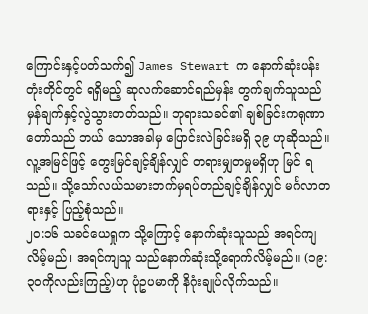ကြောင်းနှင့်ပတ်သက်၍ James Stewart က နောက်ဆုံးပန်းတုံးတိုင်တွင် ရရှိမည့် ဆုလက်ဆောင်ရည်မှန်း တွက်ချက်သူသည် မှန်ချက်နှင့်လွဲသွားတတ်သည်။ ဘုရားသခင်၏ ချစ်ခြင်းကရုဏာတော်သည် ဘယ် သောအခါမှ ပြောင်းလဲခြင်းမရှိ ၃၉ ဟုဆိုသည်။ လူ့အမြင်ဖြင့် တွေးမြင်ချင့်ချိန်လျှင် တရားမျှတမှုမရှိဟု မြင် ရသည်။ သို့သော်လယ်သမားဘက်မှရပ်တည်ချင့်ချိန်လျှင် မင်္ဂလာတရားနှင့် ပြည့်စုံသည်။
၂၀:၁၆ သခင်ယေရှုက သို့ကြောင့် နောက်ဆုံးသူသည် အရင်ကျလိမ့်မည်၊ အရင်ကျသူ သည်နောက်ဆုံးသို့ရောက်လိမ့်မည်။ (၁၉:၃ဝကိုလည်းကြည့်)ဟု ပုံဥပမာကို နိဂုံးချုပ်လိုက်သည်။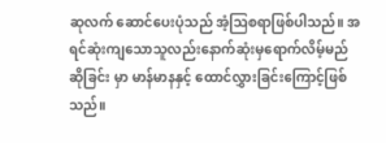ဆုလက် ဆောင်ပေးပုံသည် အံ့ဩစရာဖြစ်ပါသည်။ အရင်ဆုံးကျသောသူလည်းနောက်ဆုံးမှရောက်လိမ့်မည် ဆိုခြင်း မှာ မာန်မာနနှင့် ထောင်လွှားခြင်းကြောင့်ဖြစ်သည်။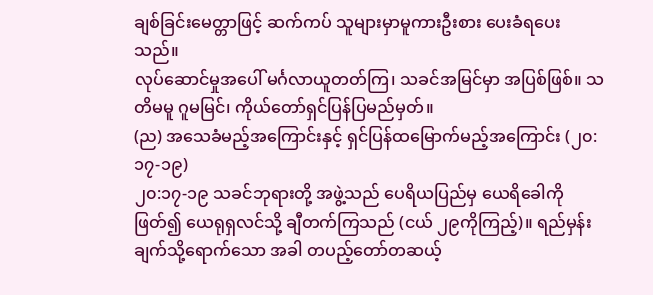ချစ်ခြင်းမေတ္တာဖြင့် ဆက်ကပ် သူများမှာမူကားဦးစား ပေးခံရပေးသည်။
လုပ်ဆောင်မှုအပေါ် မင်္ဂလာယူတတ်ကြ၊ သခင်အမြင်မှာ အပြစ်ဖြစ်။ သတိမမူ ဂူမမြင်၊ ကိုယ်တော်ရှင်ပြန်ပြမည်မှတ်။
(ည) အသေခံမည့်အကြောင်းနှင့် ရှင်ပြန်ထမြောက်မည့်အကြောင်း (၂၀:၁၇-၁၉)
၂၀:၁၇-၁၉ သခင်ဘုရားတို့ အဖွဲ့သည် ပေရိယပြည်မှ ယေရိခေါကိုဖြတ်၍ ယေရုရှလင်သို့ ချီတက်ကြသည် (ငယ် ၂၉ကိုကြည့်)။ ရည်မှန်းချက်သို့ရောက်သော အခါ တပည့်တော်တဆယ့်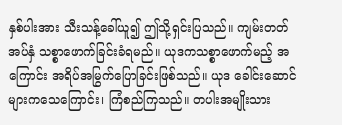နှစ်ပါးအား သီးသန့်ခေါ်ယူ၍ ဤသို့ရှင်းပြသည်။ ကျမ်းတတ် အပ်နှံ သစ္စာဖောက်ခြင်းခံရမည်။ ယုဒကသစ္စာဖောက်မည့် အကြောင်း အရိပ်အမြွက်ပြောခြင်းဖြစ်သည်။ ယုဒ ခေါင်းဆောင်များကသေကြောင်း၊ ကြံစည်ကြသည်။ တပါးအမျိုးသား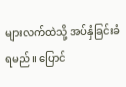များလက်ထဲသို့ အပ်နှံခြင်းခံရမည်။ ပြောင်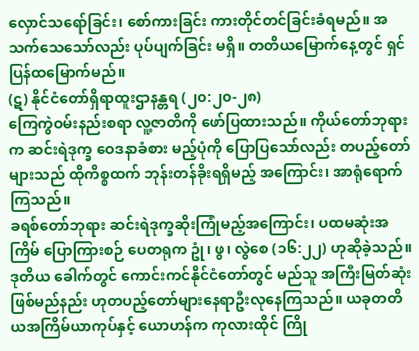လှောင်သရော်ခြင်း၊ စော်ကားခြင်း ကားတိုင်တင်ခြင်းခံရမည်။ အသက်သေသော်လည်း ပုပ်ပျက်ခြင်း မရှိ။ တတိယမြောက်နေ့တွင် ရှင်ပြန်ထမြောက်မည်။
(ဋ) နိုင်ငံတော်ရှိရာထူးဌာနန္တရ (၂၀:၂၀-၂၈)
ကြေကွဲဝမ်းနည်းစရာ လူ့ဇာတိကို ဖော်ပြထားသည်။ ကိုယ်တော်ဘုရားက ဆင်းရဲဒုက္ခ ဝေဒနာခံစား မည့်ပုံကို ပြောပြသော်လည်း တပည့်တော်များသည် ထိုကိစ္စထက် ဘုန်းတန်ခိုးရရှိမည့် အကြောင်း၊ အာရုံရောက်ကြသည်။
ခရစ်တော်ဘုရား ဆင်းရဲဒုက္ခဆိုးကြုံမည့်အကြောင်း၊ ပထမဆုံးအကြိမ် ပြောကြားစဉ် ပေတရုက ဥုံ၊ ဖွ၊ လွဲစေ (၁၆:၂၂) ဟုဆိုခဲ့သည်။ ဒုတိယ ခေါက်တွင် ကောင်းကင်နိုင်ငံတော်တွင် မည်သူ အကြီးမြတ်ဆုံးဖြစ်မည်နည်း ဟုတပည့်တော်များနေရာဦးလုနေကြသည်။ ယခုတတိယအကြိမ်ယာကုပ်နှင့် ယောဟန်က ကုလားထိုင် ကြို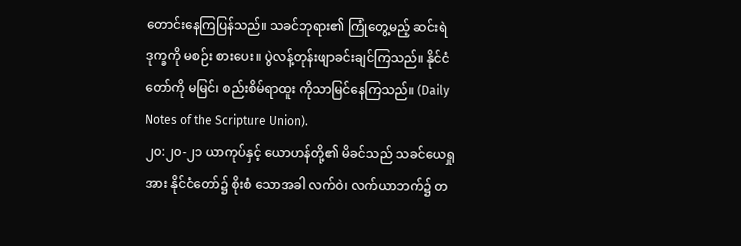တောင်းနေကြပြန်သည်။ သခင်ဘုရား၏ ကြုံတွေ့မည့် ဆင်းရဲဒုက္ခကို မစဉ်း စားပေး။ ပွဲလန့်တုန်းဖျာခင်းချင်ကြသည်။ နိုင်ငံတော်ကို မမြင်၊ စည်းစိမ်ရာထူး ကိုသာမြင်နေကြသည်။ (Daily Notes of the Scripture Union).
၂၀:၂၀-၂၁ ယာကုပ်နှင့် ယောဟန်တို့၏ မိခင်သည် သခင်ယေရှုအား နိုင်ငံတော်၌ စိုးစံ သောအခါ လက်ဝဲ၊ လက်ယာဘက်၌ တ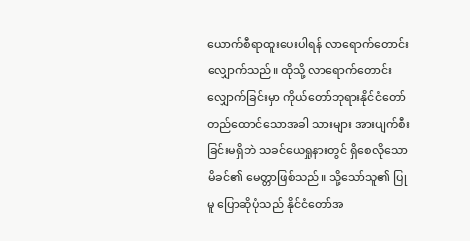ယောက်စီရာထူးပေးပါရန် လာရောက်တောင်းလျှောက်သည်။ ထိုသို့ လာရောက်တောင်းလျှောက်ခြင်းမှာ ကိုယ်တော်ဘုရားနိုင်ငံတော် တည်ထောင်သောအခါ သားများ အားပျက်စီးခြင်းမရှိဘဲ သခင်ယေရှုနားတွင် ရှိစေလိုသော မိခင်၏ မေတ္တာဖြစ်သည်။ သို့သော်သူ၏ ပြုမူ ပြောဆိုပုံသည် နိုင်ငံတော်အ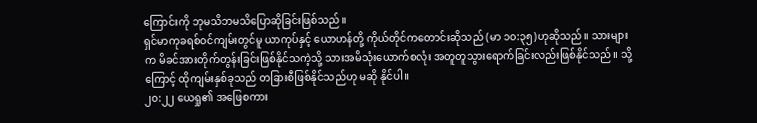ကြောင်းကို ဘုမသိဘမသိပြောဆိုခြင်းဖြစ်သည်။
ရှင်မာကုခရစ်ဝင်ကျမ်းတွင်မူ ယာကုပ်နှင့် ယောဟန်တို့ ကိုယ်တိုင်ကတောင်းဆိုသည် (မာ ၁၀:၃၅)ဟုဆိုသည်။ သားများက မိခင်အားတိုက်တွန်းခြင်းဖြစ်နိုင်သကဲ့သို့ သားအမိသုံးယောက်စလုံး အတူတူသွားရောက်ခြင်းလည်းဖြစ်နိုင်သည်။ သို့ကြောင့် ထိုကျမ်းနှစ်ခုသည် တခြားစီဖြစ်နိုင်သည်ဟု မဆို နိုင်ပါ။
၂၀:၂၂ ယေရှု၏ အဖြေစကား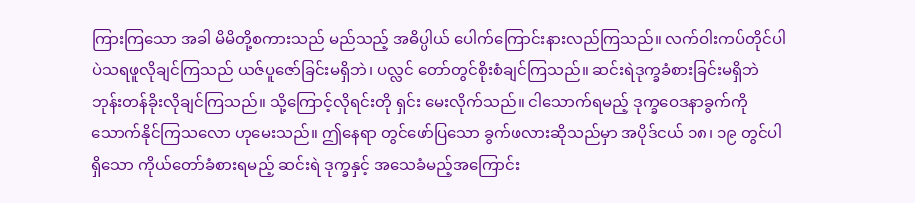ကြားကြသော အခါ မိမိတို့စကားသည် မည်သည့် အဓိပ္ပါယ် ပေါက်ကြောင်းနားလည်ကြသည်။ လက်ဝါးကပ်တိုင်ပါပဲသရဖူလိုချင်ကြသည် ယဇ်ပူဇော်ခြင်းမရှိဘဲ၊ ပလ္လင် တော်တွင်စိုးစံချင်ကြသည်။ ဆင်းရဲဒုက္ခခံစားခြင်းမရှိဘဲ ဘုန်းတန်ခိုးလိုချင်ကြသည်။ သို့ကြောင့်လိုရင်းတို ရှင်း မေးလိုက်သည်။ ငါသောက်ရမည့် ဒုက္ခဝေဒနာခွက်ကိုသောက်နိုင်ကြသလော ဟုမေးသည်။ ဤနေရာ တွင်ဖော်ပြသော ခွက်ဖလားဆိုသည်မှာ အပိုဒ်ငယ် ၁၈၊ ၁၉ တွင်ပါရှိသော ကိုယ်တော်ခံစားရမည့် ဆင်းရဲ ဒုက္ခနှင့် အသေခံမည့်အကြောင်း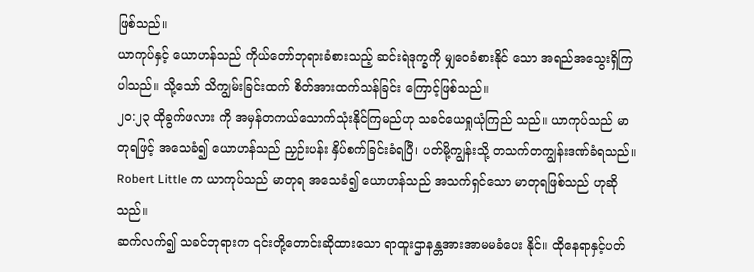ဖြစ်သည်။
ယာကုပ်နှင့် ယောဟန်သည် ကိုယ်တော်ဘုရားခံစားသည့် ဆင်းရဲဒုက္ခကို မျှဝေခံစားနိုင် သော အရည်အသွေးရှိကြပါသည်။ သို့သော် သိကျွမ်းခြင်းထက် စိတ်အားထက်သန်ခြင်း ကြောင့်ဖြစ်သည်။
၂၀:၂၃ ထိုခွက်ဖလား ကို အမှန်တကယ်သောက်သုံးနိုင်ကြမည်ဟု သခင်ယေရှုယုံကြည် သည်။ ယာကုပ်သည် မာတုရဖြင့် အသေခံ၍ ယောဟန်သည် ညှဉ်းပန်း နှိပ်စက်ခြင်းခံရပြီ၊ ပတ်မို့ကျွန်းသို့ တသက်တကျွန်းဒဏ်ခံရသည်။ Robert Little က ယာကုပ်သည် မာတုရ အသေခံ၍ ယောဟန်သည် အသက်ရှင်သော မာတုရဖြစ်သည် ဟုဆိုသည်။
ဆက်လက်၍ သခင်ဘုရားက ၎င်းတို့တောင်းဆိုထားသော ရာထူးဌာနန္တအားအာမမခံပေး နိုင်။ ထိုနေရာနှင့်ပတ်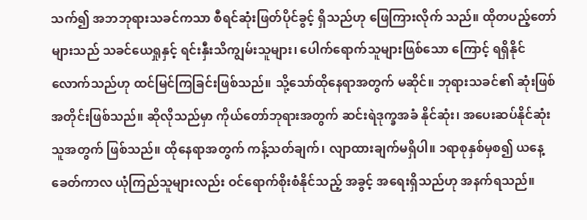သက်၍ အဘဘုရားသခင်ကသာ စီရင်ဆုံးဖြတ်ပိုင်ခွင့် ရှိသည်ဟု ဖြေကြားလိုက် သည်။ ထိုတပည့်တော်များသည် သခင်ယေရှုနှင့် ရင်းနှီးသိကျွမ်းသူများ၊ ပေါက်ရောက်သူများဖြစ်သော ကြောင့် ရရှိနိုင်လောက်သည်ဟု ထင်မြင်ကြခြင်းဖြစ်သည်။ သို့သော်ထိုနေရာအတွက် မဆိုင်။ ဘုရားသခင်၏ ဆုံးဖြစ်အတိုင်းဖြစ်သည်။ ဆိုလိုသည်မှာ ကိုယ်တော်ဘုရားအတွက် ဆင်းရဲဒုက္ခအခံ နိုင်ဆုံး၊ အပေးဆပ်နိုင်ဆုံးသူအတွက် ဖြစ်သည်။ ထိုနေရာအတွက် ကန့်သတ်ချက်၊ လျာထားချက်မရှိပါ။ ၁ရာစုနှစ်မှစ၍ ယနေ့ခေတ်ကာလ ယုံကြည်သူများလည်း ဝင်ရောက်စိုးစံနိုင်သည့် အခွင့် အရေးရှိသည်ဟု အနက်ရသည်။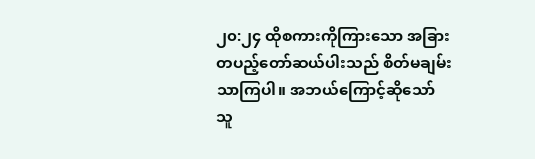၂၀:၂၄ ထိုစကားကိုကြားသော အခြားတပည့်တော်ဆယ်ပါးသည် စိတ်မချမ်းသာကြပါ။ အဘယ်ကြောင့်ဆိုသော် သူ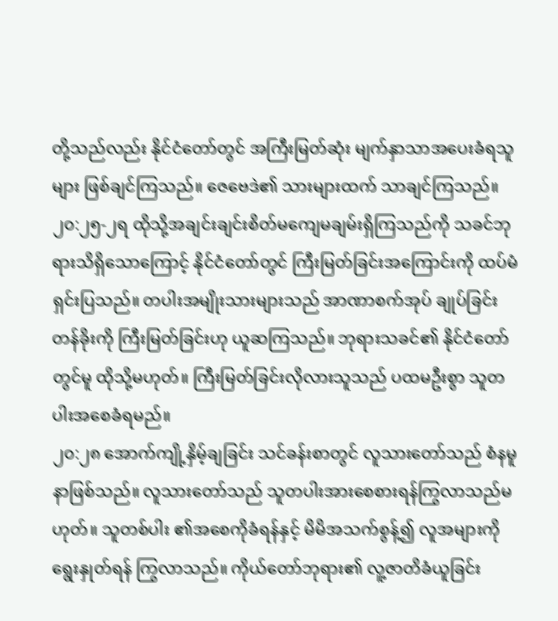တို့သည်လည်း နိုင်ငံတော်တွင် အကြီးမြတ်ဆုံး မျက်နှာသာအပေးခံရသူများ ဖြစ်ချင်ကြသည်။ ဇေဗေဒဲ၏ သားများထက် သာချင်ကြသည်။
၂၀:၂၅-၂ရ ထိုသို့အချင်းချင်းစိတ်မကျေမချမ်းရှိကြသည်ကို သခင်ဘုရားသိရှိသောကြောင့် နိုင်ငံတော်တွင် ကြီးမြတ်ခြင်းအကြောင်းကို ထပ်မံရှင်းပြသည်။ တပါးအမျိုးသားများသည် အာဏာစက်အုပ် ချုပ်ခြင်းတန်ခိုးကို ကြီးမြတ်ခြင်းဟု ယူဆကြသည်။ ဘုရားသခင်၏ နိုင်ငံတော်တွင်မူ ထိုသို့မဟုတ်။ ကြီးမြတ်ခြင်းလိုလားသူသည် ပထမဦးစွာ သူတပါးအစေခံရမည်။
၂၀:၂၈ အောက်ကျို့နှိမ့်ချခြင်း သင်ခန်းစာတွင် လူသားတော်သည် စံနမူနာဖြစ်သည်။ လူသားတော်သည် သူတပါးအားစေစားရန်ကြွလာသည်မဟုတ်။ သူတစ်ပါး ၏အစေကိုခံရန်နှင့် မိမိအသက်စွန့်၍ လူအများကို ရွေးနှုတ်ရန် ကြွလာသည်။ ကိုယ်တော်ဘုရား၏ လူ့ဇာတိခံယူခြင်း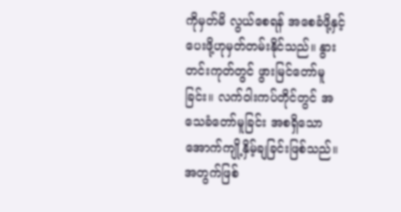ကိုမှတ်မိ လွယ်စေရန် အစေခံဖို့နှင့် ပေးဖို့ဟုမှတ်တမ်းနိုင်သည်။ နွားတင်းကုတ်တွင် ဖွားမြင်တော်မူခြင်း။ လက်ဝါးကပ်တိုင်တွင် အသေခံတော်မူခြင်း အစရှိသော အောက်ကျို့နှိမ့်ချခြင်းဖြစ်သည်။ အတွက်ဖြစ်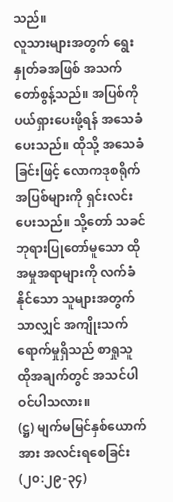သည်။
လူသားများအတွက် ရွေးနှုတ်ခအဖြစ် အသက်တော်စွန့်သည်။ အပြစ်ကိုပယ်ရှားပေးဖို့ရန် အသေခံပေးသည်။ ထိုသို့ အသေခံခြင်းဖြင့် လောကဒုစရိုက်အပြစ်များကို ရှင်းလင်းပေးသည်။ သို့တော် သခင်ဘုရားပြုတော်မူသော ထိုအမှုအရာများကို လက်ခံနိုင်သော သူများအတွက်သာလျှင် အကျိုးသက် ရောက်မှုရှိသည် စာရှုသူ ထိုအချက်တွင် အသင်ပါဝင်ပါသလား။
(ဋ္ဌ) မျက်မမြင်နှစ်ယောက်အား အလင်းရစေခြင်း (၂၀:၂၉-၃၄)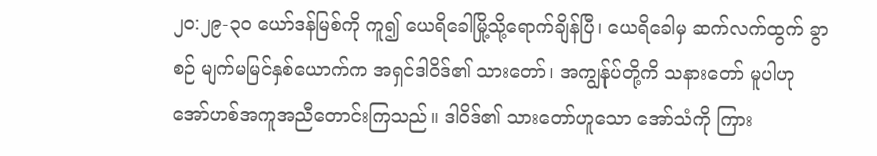၂၀:၂၉-၃ဝ ယော်ဒန်မြစ်ကို ကူ၍ ယေရိခေါမြို့သို့ရောက်ချိန်ပြီ၊ ယေရိခေါမှ ဆက်လက်ထွက် ခွာစဉ် မျက်မမြင်နှစ်ယောက်က အရှင်ဒါဝိဒ်၏ သားတော်၊ အကျွန်ုပ်တို့ကိ သနားတော် မူပါဟု အော်ဟစ်အကူအညီတောင်းကြသည်။ ဒါဝိဒ်၏ သားတော်ဟူသော အော်သံကို ကြား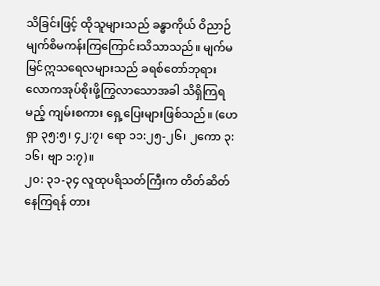သိခြင်းဖြင့် ထိုသူများသည် ခန္ဓာကိုယ် ဝိညာဉ်မျက်စိမကန်းကြကြောင်းသိသာသည်။ မျက်မမြင်ဣသရေလများသည် ခရစ်တော်ဘုရား လောကအုပ်စိုးဖို့ကြွလာသောအခါ သိရှိကြရမည့် ကျမ်းစကား ရှေ့ပြေးများဖြစ်သည်။ (ဟေရှာ ၃၅:၅၊ ၄၂:၇၊ ရော ၁၁:၂၅-၂၆၊ ၂ကော ၃:၁၆၊ ဗျာ ၁:၇)။
၂၀: ၃၁-၃၄ လူထုပရိသတ်ကြီးက တိတ်ဆိတ်နေကြရန် တား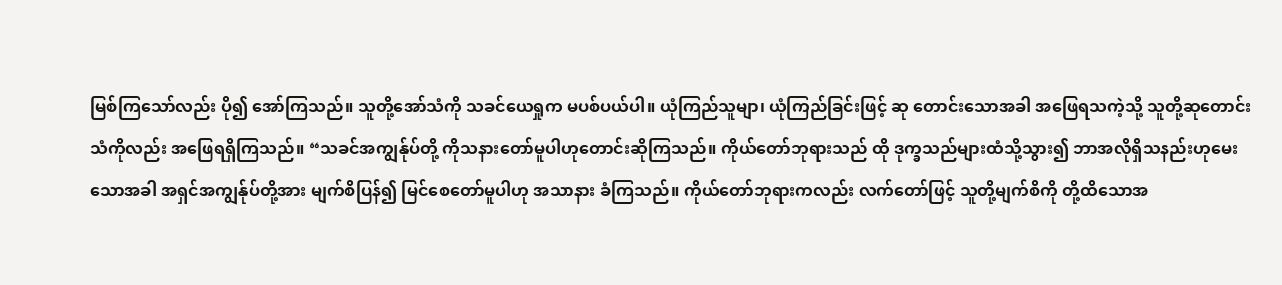မြစ်ကြသော်လည်း ပို၍ အော်ကြသည်။ သူတို့အော်သံကို သခင်ယေရှုက မပစ်ပယ်ပါ။ ယုံကြည်သူမျာ၊ ယုံကြည်ခြင်းဖြင့် ဆု တောင်းသောအခါ အဖြေရသကဲ့သို့ သူတို့ဆုတောင်းသံကိုလည်း အဖြေရရှိကြသည်။ “သခင်အကျွန်ုပ်တို့ ကိုသနားတော်မူပါဟုတောင်းဆိုကြသည်။ ကိုယ်တော်ဘုရားသည် ထို ဒုက္ခသည်များထံသို့သွား၍ ဘာအလိုရှိသနည်းဟုမေးသောအခါ အရှင်အကျွန်ုပ်တို့အား မျက်စိပြန်၍ မြင်စေတော်မူပါဟု အသာနား ခံကြသည်။ ကိုယ်တော်ဘုရားကလည်း လက်တော်ဖြင့် သူတို့မျက်စိကို တို့ထိသောအ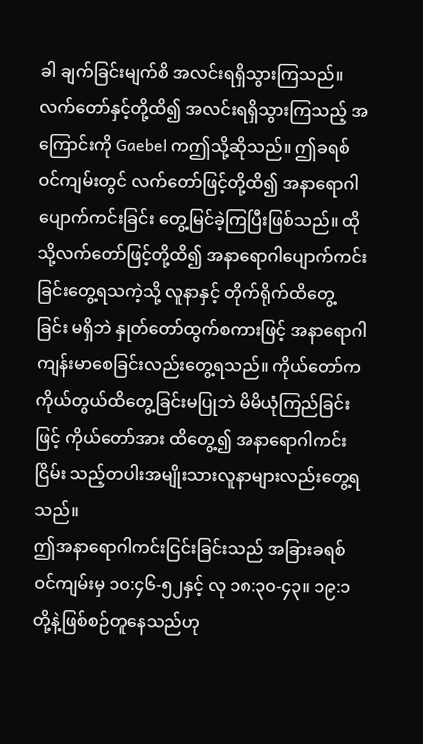ခါ ချက်ခြင်းမျက်စိ အလင်းရရှိသွားကြသည်။
လက်တော်နှင့်တို့ထိ၍ အလင်းရရှိသွားကြသည့် အကြောင်းကို Gaebel ကဤသို့ဆိုသည်။ ဤခရစ်ဝင်ကျမ်းတွင် လက်တော်ဖြင့်တို့ထိ၍ အနာရောဂါပျောက်ကင်းခြင်း တွေ့မြင်ခဲ့ကြပြီးဖြစ်သည်။ ထိုသို့လက်တော်ဖြင့်တို့ထိ၍ အနာရောဂါပျောက်ကင်းခြင်းတွေ့ရသကဲ့သို့ လူနာနှင့် တိုက်ရိုက်ထိတွေ့ခြင်း မရှိဘဲ နှုတ်တော်ထွက်စကားဖြင့် အနာရောဂါကျန်းမာစေခြင်းလည်းတွေ့ရသည်။ ကိုယ်တော်က ကိုယ်တွယ်ထိတွေ့ခြင်းမပြုဘဲ မိမိယုံကြည်ခြင်းဖြင့် ကိုယ်တော်အား ထိတွေ့၍ အနာရောဂါကင်းငြိမ်း သည့်တပါးအမျိုးသားလူနာများလည်းတွေ့ရသည်။
ဤအနာရောဂါကင်းငြင်းခြင်းသည် အခြားခရစ်ဝင်ကျမ်းမှ ၁၀:၄၆-၅၂နှင့် လု ၁၈:၃၀-၄၃။ ၁၉:၁တို့နဲ့ဖြစ်စဉ်တူနေသည်ဟု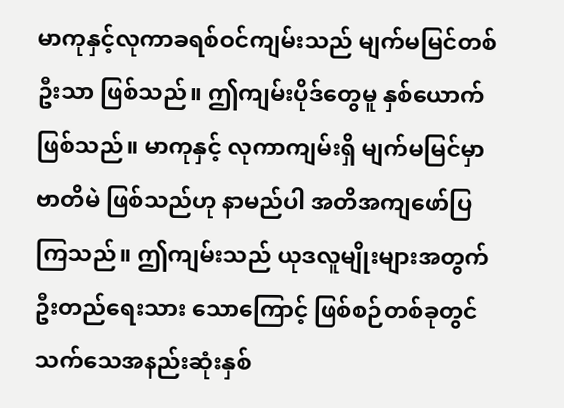မာကုနှင့်လုကာခရစ်ဝင်ကျမ်းသည် မျက်မမြင်တစ်ဦးသာ ဖြစ်သည်။ ဤကျမ်းပိုဒ်တွေမူ နှစ်ယောက်ဖြစ်သည်။ မာကုနှင့် လုကာကျမ်းရှိ မျက်မမြင်မှာ ဗာတိမဲ ဖြစ်သည်ဟု နာမည်ပါ အတိအကျဖော်ပြကြသည်။ ဤကျမ်းသည် ယုဒလူမျိုးများအတွက် ဦးတည်ရေးသား သောကြောင့် ဖြစ်စဉ်တစ်ခုတွင် သက်သေအနည်းဆုံးနှစ်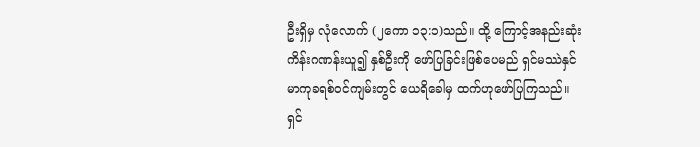ဦးရှိမှ လုံလောက် (၂ကော ၁၃:၁)သည်။ ထို့ ကြောင့်အနည်းဆုံးကိန်းဂဏန်းယူ၍ နှစ်ဦးကို ဖော်ပြခြင်းဖြစ်ပေမည် ရှင်မဿဲနှင် မာကုခရစ်ဝင်ကျမ်းတွင် ယေရိခေါမှ ထက်ဟုဖော်ပြကြသည်။ ရှင်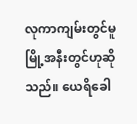လုကာကျမ်းတွင်မူ မြို့အနီးတွင်ဟုဆိုသည်။ ယေရိခေါ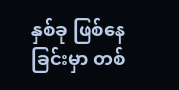နှစ်ခု ဖြစ်နေခြင်းမှာ တစ်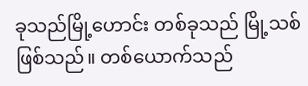ခုသည်မြို့ဟောင်း တစ်ခုသည် မြို့သစ်ဖြစ်သည်။ တစ်ယောက်သည်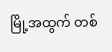မြို့အထွက် တစ်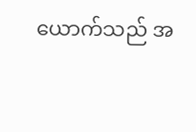ယောက်သည် အ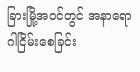ခြားမြို့အဝင်တွင် အနာရောဂါငြိမ်းစေခြင်း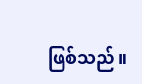ဖြစ်သည်။